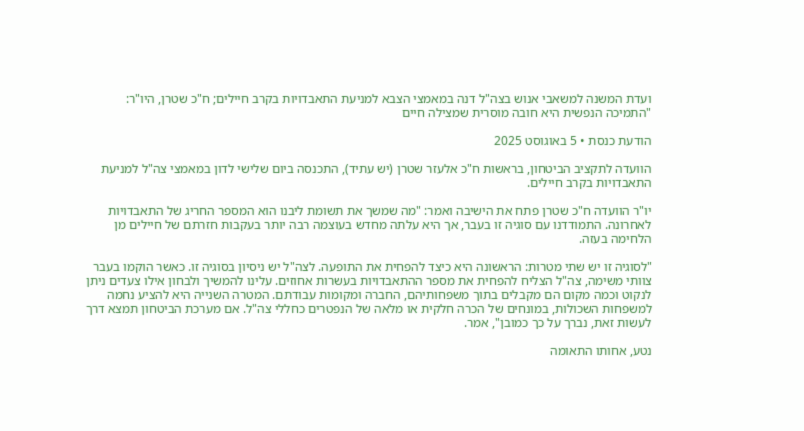ועדת המשנה למשאבי אנוש בצה"ל דנה במאמצי הצבא למניעת התאבדויות בקרב חיילים; ח"כ שטרן, היו"ר: "התמיכה הנפשית היא חובה מוסרית שמצילה חיים

הודעת כנסת • 5 באוגוסט 2025

הוועדה לתקציב הביטחון, בראשות ח"כ אלעזר שטרן (יש עתיד), התכנסה ביום שלישי לדון במאמצי צה"ל למניעת התאבדויות בקרב חיילים.

יו"ר הוועדה ח"כ שטרן פתח את הישיבה ואמר: "מה שמשך את תשומת ליבנו הוא המספר החריג של התאבדויות לאחרונה. התמודדנו עם סוגיה זו בעבר, אך היא עלתה מחדש בעוצמה רבה יותר בעקבות חזרתם של חיילים מן הלחימה בעזה.

"לסוגיה זו יש שתי מטרות: הראשונה היא כיצד להפחית את התופעה. לצה"ל יש ניסיון בסוגיה זו. כאשר הוקמו בעבר צוותי משימה, צה"ל הצליח להפחית את מספר ההתאבדויות בעשרות אחוזים. עלינו להמשיך ולבחון אילו צעדים ניתן לנקוט וכמה מקום הם מקבלים בתוך משפחותיהם, החברה ומקומות עבודתם. המטרה השנייה היא להציע נחמה למשפחות השכולות, במונחים של הכרה חלקית או מלאה של הנפטרים כחללי צה"ל. אם מערכת הביטחון תמצא דרך לעשות זאת, נברך על כך כמובן", אמר.

נטע, אחותו התאומה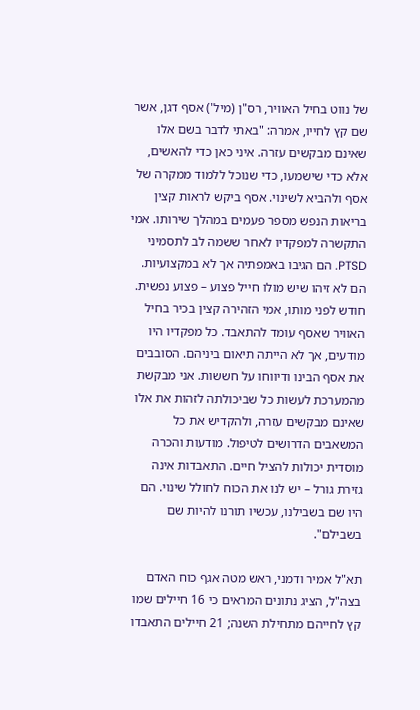של נווט בחיל האוויר, רס"ן (מיל') אסף דגן, אשר שם קץ לחייו, אמרה: "באתי לדבר בשם אלו שאינם מבקשים עזרה. איני כאן כדי להאשים, אלא כדי שישמעו, כדי שנוכל ללמוד ממקרה של אסף ולהביא לשינוי. אסף ביקש לראות קצין בריאות הנפש מספר פעמים במהלך שירותו. אמי התקשרה למפקדיו לאחר ששמה לב לתסמיני PTSD. הם הגיבו באמפתיה אך לא במקצועיות. הם לא זיהו שיש מולו חייל פצוע – פצוע נפשית. חודש לפני מותו, אמי הזהירה קצין בכיר בחיל האוויר שאסף עומד להתאבד. כל מפקדיו היו מודעים, אך לא הייתה תיאום ביניהם. הסובבים את אסף הבינו ודיווחו על חששות. אני מבקשת מהמערכת לעשות כל שביכולתה לזהות את אלו שאינם מבקשים עזרה, ולהקדיש את כל המשאבים הדרושים לטיפול. מודעות והכרה מוסדית יכולות להציל חיים. התאבדות אינה גזירת גורל – יש לנו את הכוח לחולל שינוי. הם היו שם בשבילנו, עכשיו תורנו להיות שם בשבילם".

תא"ל אמיר ודמני, ראש מטה אגף כוח האדם בצה"ל, הציג נתונים המראים כי 16 חיילים שמו קץ לחייהם מתחילת השנה; 21 חיילים התאבדו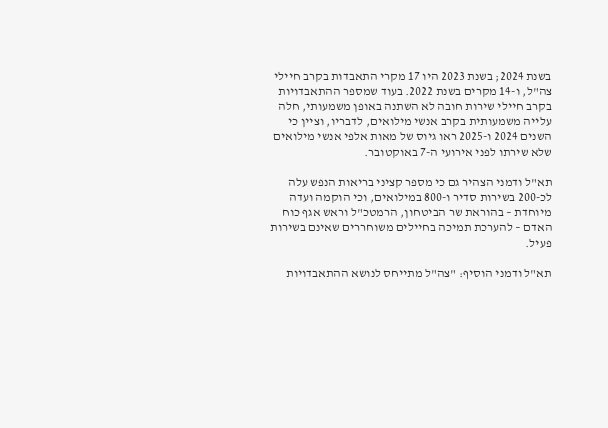בשנת 2024; בשנת 2023 היו 17 מקרי התאבדות בקרב חיילי צה"ל, ו-14 מקרים בשנת 2022. בעוד שמספר ההתאבדויות בקרב חיילי שירות חובה לא השתנה באופן משמעותי, חלה עלייה משמעותית בקרב אנשי מילואים, לדבריו, וציין כי השנים 2024 ו-2025 ראו גיוס של מאות אלפי אנשי מילואים שלא שירתו לפני אירועי ה-7 באוקטובר.

תא"ל ודמני הצהיר גם כי מספר קציני בריאות הנפש עלה לכ-200 בשירות סדיר ו-800 במילואים, וכי הוקמה ועדה מיוחדת – בהוראת שר הביטחון, הרמטכ"ל וראש אגף כוח האדם – להערכת תמיכה בחיילים משוחררים שאינם בשירות פעיל.

תא"ל ודמני הוסיף: "צה"ל מתייחס לנושא ההתאבדויות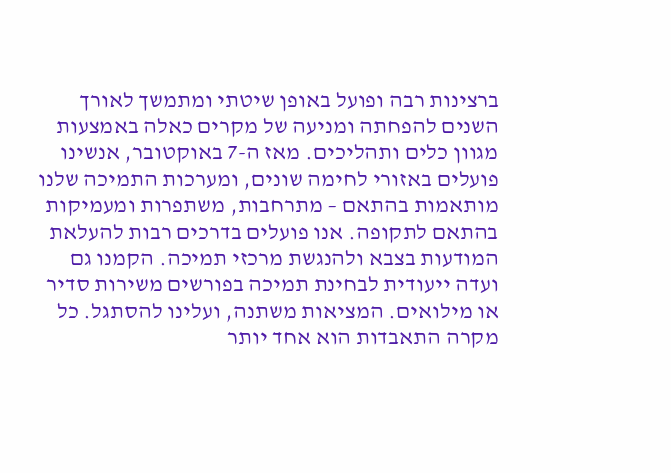ברצינות רבה ופועל באופן שיטתי ומתמשך לאורך השנים להפחתה ומניעה של מקרים כאלה באמצעות מגוון כלים ותהליכים. מאז ה-7 באוקטובר, אנשינו פועלים באזורי לחימה שונים, ומערכות התמיכה שלנו מותאמות בהתאם – מתרחבות, משתפרות ומעמיקות בהתאם לתקופה. אנו פועלים בדרכים רבות להעלאת המודעות בצבא ולהנגשת מרכזי תמיכה. הקמנו גם ועדה ייעודית לבחינת תמיכה בפורשים משירות סדיר או מילואים. המציאות משתנה, ועלינו להסתגל. כל מקרה התאבדות הוא אחד יותר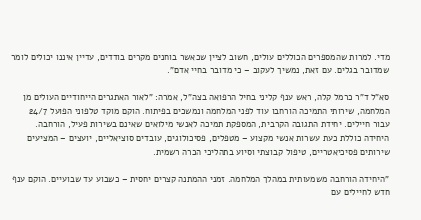מדי. למרות שהמספרים הכוללים עולים, חשוב לציין שכאשר בוחנים מקרים בודדים, עדיין איננו יכולים לומר שמדובר בגלים. עם זאת, נמשיך לעקוב – כי מדובר בחיי אדם".

סא"ל ד"ר כרמל קלה, ראש ענף קליני בחיל הרפואה בצה"ל, אמרה: "לאור האתגרים הייחודיים העולים מן המלחמה, שירותי התמיכה הורחבו עוד לפני המלחמה ונמשכים בפיתוח. הוקם מוקד טלפוני הפועל 24/7 עבור חיילים. יחידת התגובה הקרבית, המספקת תמיכה לאנשי מילואים שאינם בשירות פעיל, הורחבה. היחידה כוללת כעת עשרות אנשי מקצוע – מטפלים, פסיכולוגים, עובדים סוציאליים, יועצים – המציעים שירותים פסיכיאטריים, טיפול קבוצתי וסיוע בתהליכי הכרה רשמית.

"היחידה הורחבה משמעותית במהלך המלחמה. זמני ההמתנה קצרים יחסית – כשבוע עד שבועיים. הוקם ענף חדש לחיילים עם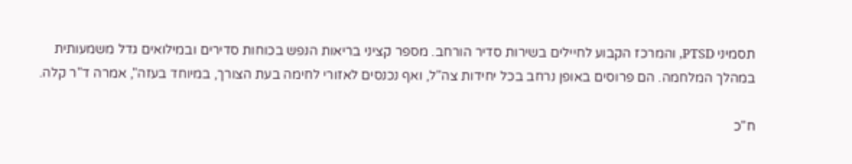תסמיני PTSD, והמרכז הקבוע לחיילים בשירות סדיר הורחב. מספר קציני בריאות הנפש בכוחות סדירים ובמילואים גדל משמעותית במהלך המלחמה. הם פרוסים באופן נרחב בכל יחידות צה"ל, ואף נכנסים לאזורי לחימה בעת הצורך, במיוחד בעזה", אמרה ד"ר קלה.

ח"כ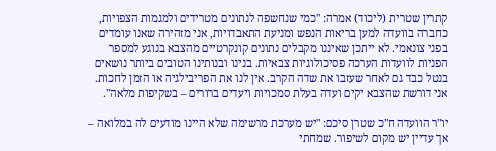קתרין שטרית (ליכוד) אמרה: "כמי שנחשפה לנתונים מטרידים ולמגמות הצפויות, כחברה בוועדה למען בריאות הנפש ומניעת התאבדויות, אני מזהירה שאנו עומדים בפני צונאמי. לא ייתכן שאיננו מקבלים נתונים קונקרטיים מהצבא בנוגע למספר הפניות לוועדות הערכה פסיכולוגיות צבאיות. בנינו ובנותינו הטובים ביותר נושאים בנטל כבד גם לאחר שעזבו את שדה הקרב. אין לנו את הפריבילגיה או הזמן לחכות. אני דורשת שהצבא יקים ועדה בעלת סמכויות ויעדים ברורים – בשקיפות מלאה".

יו"ר הוועדה ח"כ שטרן סיכם: "יש מערכת מרשימה שלא היינו מודעים לה במלואה – אך עדיין יש מקום לשיפור. שמחתי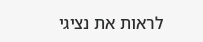לראות את נציגי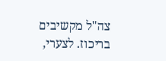צה"ל מקשיבים בריכוז. לצערי,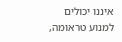איננו יכולים למנוע טראומה,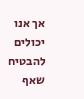אך אנו יכולים להבטיח שאף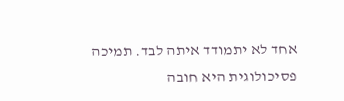אחד לא יתמודד איתה לבד. תמיכה פסיכולוגית היא חובה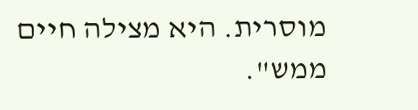מוסרית. היא מצילה חיים ממש".